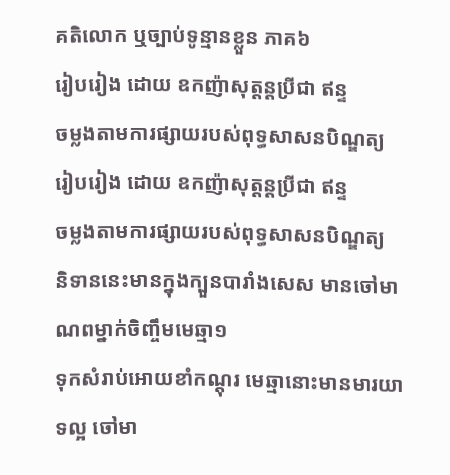គតិលោក ឬច្បាប់ទូន្មានខ្លួន ភាគ៦
រៀបរៀង ដោយ ឧកញ៉ាសុត្ដន្ដប្រីជា ឥន្ទ
ចម្លងតាមការផ្សាយរបស់ពុទ្ធសាសនបិណ្ឌត្យ
រៀបរៀង ដោយ ឧកញ៉ាសុត្ដន្ដប្រីជា ឥន្ទ
ចម្លងតាមការផ្សាយរបស់ពុទ្ធសាសនបិណ្ឌត្យ
និទាននេះមានក្នុងក្បួនបារាំងសេស មានចៅមាណពម្នាក់ចិញ្ចឹមមេឆ្មា១
ទុកសំរាប់អោយខាំកណ្ដុរ មេឆ្មានោះមានមារយាទល្អ ចៅមា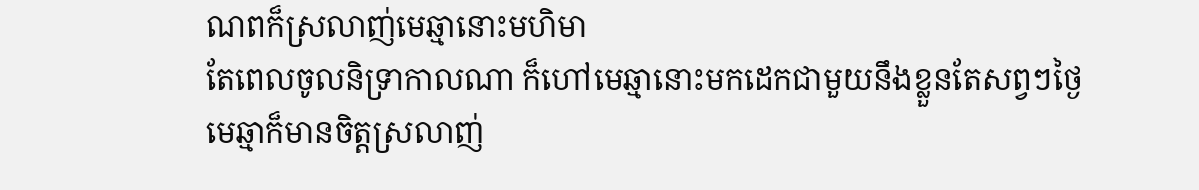ណពក៏ស្រលាញ់មេឆ្មានោះមហិមា
តែពេលចូលនិទ្រាកាលណា ក៏ហៅមេឆ្មានោះមកដេកជាមួយនឹងខ្លួនតែសព្វៗថ្ងៃ
មេឆ្មាក៏មានចិត្ដស្រលាញ់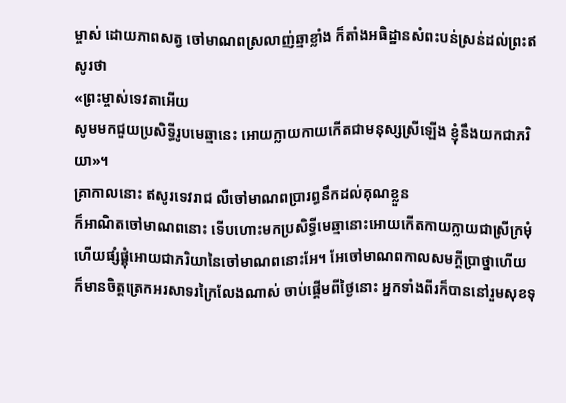ម្ចាស់ ដោយភាពសត្វ ចៅមាណពស្រលាញ់ឆ្មាខ្លាំង ក៏តាំងអធិដ្ឋានសំពះបន់ស្រន់ដល់ព្រះឥសូរថា
«ព្រះម្ចាស់ទេវតាអើយ
សូមមកជួយប្រសិទ្ធីរូបមេឆ្មានេះ អោយក្លាយកាយកើតជាមនុស្សស្រីឡើង ខ្ញុំនឹងយកជាភរិយា»។
គ្រាកាលនោះ ឥសូរទេវរាជ លឺចៅមាណពប្រារព្ធនឹកដល់គុណខ្លួន
ក៏អាណិតចៅមាណពនោះ ទើបហោះមកប្រសិទ្ធីមេឆ្មានោះអោយកើតកាយក្លាយជាស្រីក្រមុំ
ហើយផ្សំផ្គុំអោយជាភរិយានៃចៅមាណពនោះអែ។ អែចៅមាណពកាលសមក្ដីប្រាថ្នាហើយ
ក៏មានចិត្ដត្រេកអរសាទរក្រៃលែងណាស់ ចាប់ផ្ដើមពីថ្ងៃនោះ អ្នកទាំងពីរក៏បាននៅរួមសុខទុ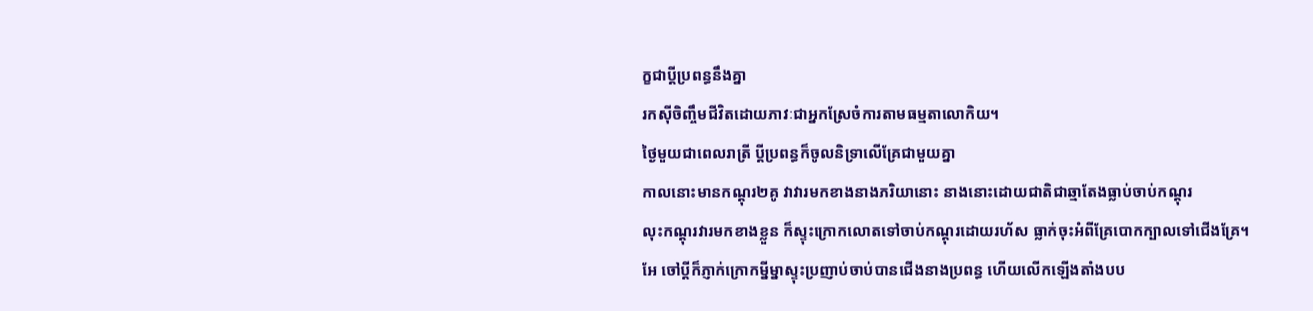ក្ខជាប្ដីប្រពន្ធនឹងគ្នា
រកស៊ីចិញ្ចឹមជីវិតដោយភាវៈជាអ្នកស្រែចំការតាមធម្មតាលោកិយ។
ថ្ងៃមួយជាពេលរាត្រី ប្ដីប្រពន្ធក៏ចូលនិទ្រាលើគ្រែជាមួយគ្នា
កាលនោះមានកណ្ដុរ២គូ វាវារមកខាងនាងភរិយានោះ នាងនោះដោយជាតិជាឆ្មាតែងធ្លាប់ចាប់កណ្ដុរ
លុះកណ្ដុរវារមកខាងខ្លួន ក៏ស្ទុះក្រោកលោតទៅចាប់កណ្ដុរដោយរហ័ស ធ្លាក់ចុះអំពីគ្រែបោកក្បាលទៅជើងគ្រែ។
អែ ចៅប្ដីក៏ភ្ញាក់ក្រោកម្នីម្នាស្ទុះប្រញាប់ចាប់បានជើងនាងប្រពន្ធ ហើយលើកឡើងតាំងបប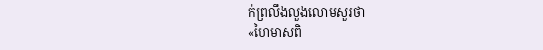ក់ព្រលឹងលួងលោមសួរថា
«ហៃមាសពិ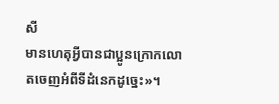សី
មានហេតុអ្វីបានជាប្អូនក្រោកលោតចេញអំពីទីដំនេកដូច្នេះ»។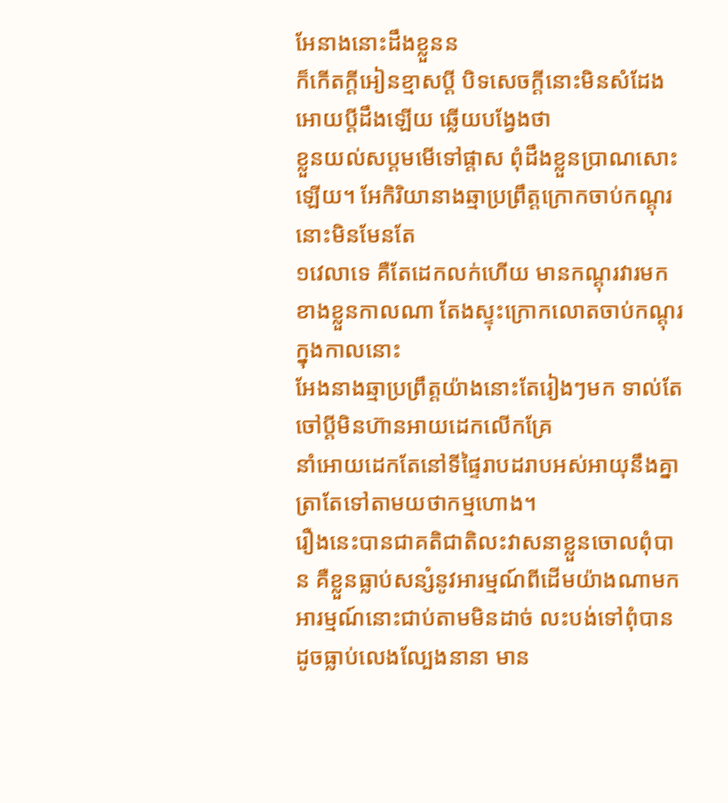អែនាងនោះដឹងខ្លួនន
ក៏កើតក្ដីអៀនខ្មាសប្ដី បិទសេចក្ដីនោះមិនសំដែងអោយប្ដីដឹងឡើយ ឆ្លើយបង្វែងថា
ខ្លួនយល់សប្ដមមើទៅផ្ដាស ពុំដឹងខ្លួនប្រាណសោះឡើយ។ អែកិរិយានាងឆ្មាប្រព្រឹត្ដក្រោកចាប់កណ្ដុរនោះមិនមែនតែ
១វេលាទេ គឺតែដេកលក់ហើយ មានកណ្ដុរវារមកខាងខ្លួនកាលណា តែងស្ទុះក្រោកលោតចាប់កណ្ដុរក្នុងកាលនោះ
អែងនាងឆ្មាប្រព្រឹត្ដយ៉ាងនោះតែរៀងៗមក ទាល់តែចៅប្ដីមិនហ៊ានអាយដេកលើកគ្រែ
នាំអោយដេកតែនៅទីផ្ទៃរាបដរាបអស់អាយុនឹងគ្នា ត្រាតែទៅតាមយថាកម្មហោង។
រឿងនេះបានជាគតិជាតិលះវាសនាខ្លួនចោលពុំបាន គឺខ្លួនធ្លាប់សន្សំនូវអារម្មណ៍ពីដើមយ៉ាងណាមក
អារម្មណ៍នោះជាប់តាមមិនដាច់ លះបង់ទៅពុំបានដូចធ្លាប់លេងល្បែងនានា មាន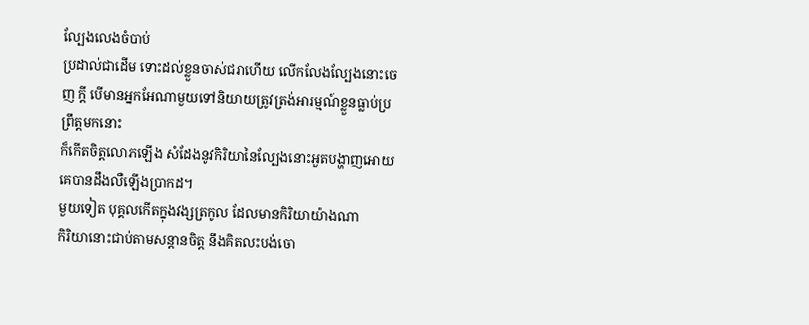ល្បែងលេងចំបាប់
ប្រដាល់ជាដើម ទោះដល់ខ្លួនចាស់ជរាហើយ លើកលែងល្បែងនោះចេញ ក្ដី បើមានអ្នកអែណាមួយទៅនិយាយត្រូវត្រង់អារម្មណ៍ខ្លួនធ្លាប់ប្រព្រឹត្ដមកនោះ
ក៏កើតចិត្ដលោភឡើង សំដែងនូវកិរិយានៃល្បែងនោះអួតបង្ហាញអោយគេបានដឹងលឺឡើងប្រាកដ។
មួយទៀត បុគ្គលកើតក្នុងវង្សត្រកូល ដែលមានកិរិយាយ៉ាងណា
កិរិយានោះជាប់តាមសន្ដានចិត្ដ នឹងគិតលះបង់ចោ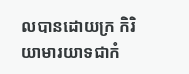លបានដោយក្រ កិរិយាមារយាទជាកំ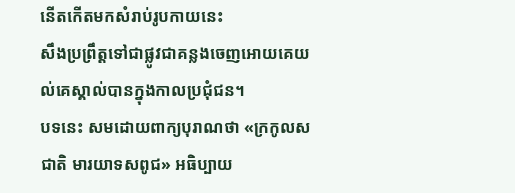នើតកើតមកសំរាប់រូបកាយនេះ
សឹងប្រព្រឹត្ដទៅជាផ្លូវជាគន្លងចេញអោយគេយល់គេស្គាល់បានក្នុងកាលប្រជុំជន។
បទនេះ សមដោយពាក្យបុរាណថា «ក្រកូលសជាតិ មារយាទសពូជ» អធិប្បាយ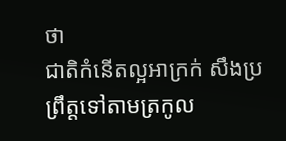ថា
ជាតិកំនើតល្អអាក្រក់ សឹងប្រព្រឹត្ដទៅតាមត្រកូល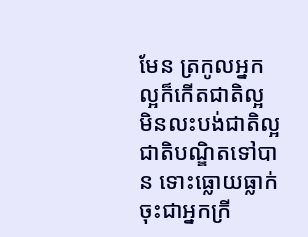មែន ត្រកូលអ្នកល្អក៏កើតជាតិល្អ
មិនលះបង់ជាតិល្អជាតិបណ្ឌិតទៅបាន ទោះធ្លោយធ្លាក់ចុះជាអ្នកក្រី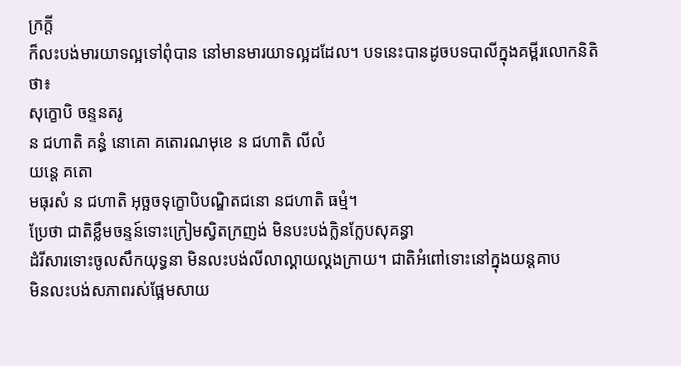ក្រក្ដី
ក៏លះបង់មារយាទល្អទៅពុំបាន នៅមានមារយាទល្អដដែល។ បទនេះបានដូចបទបាលីក្នុងគម្ពីរលោកនិតិថា៖
សុក្ខោបិ ចន្ទនតរូ
ន ជហាតិ គន្ធំ នោគោ គតោរណមុខេ ន ជហាតិ លីលំ
យន្ដេ គតោ
មធុរសំ ន ជហាតិ អុច្ឆចទុក្ខោបិបណ្ឌិតជនោ នជហាតិ ធម្មំ។
ប្រែថា ជាតិខ្លឹមចន្ទន៍ទោះក្រៀមស្វិតក្រញង់ មិនបះបង់ក្លិនក្លែបសុគន្ធា
ដំរីសារទោះចូលសឹកយុទ្ធនា មិនលះបង់លីលាល្គាយល្គងក្រាយ។ ជាតិអំពៅទោះនៅក្នុងយន្ដគាប
មិនលះបង់សភាពរស់ផ្អែមសាយ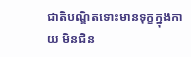ជាតិបណ្ឌិតទោះមានទុក្ខក្នុងកាយ មិនជិន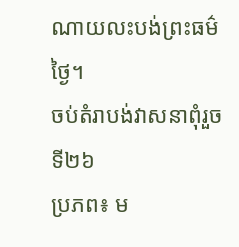ណាយលះបង់ព្រះធម៌ថ្ងៃ។
ចប់តំរាបង់វាសនាពុំរួចទី២៦
ប្រភព៖ ម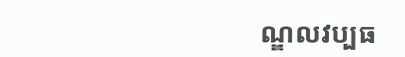ណ្ឌលវប្បធ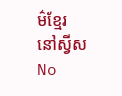ម៌ខ្មែរនៅស្វីស
No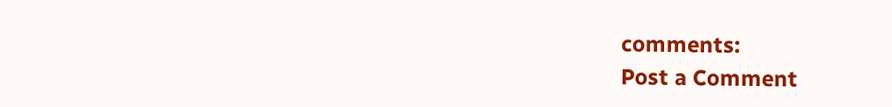comments:
Post a Comment